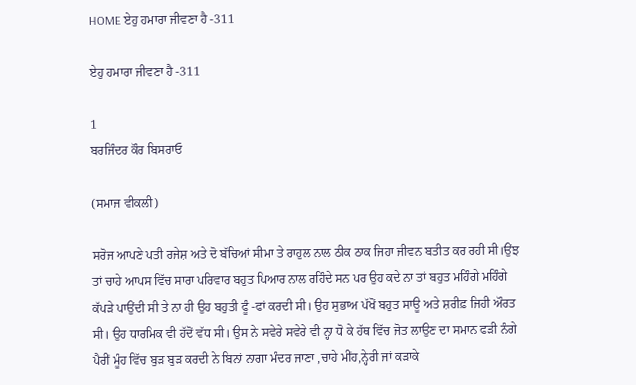HOME ਏਹੁ ਹਮਾਰਾ ਜੀਵਣਾ ਹੈ -311

ਏਹੁ ਹਮਾਰਾ ਜੀਵਣਾ ਹੈ -311

1
ਬਰਜਿੰਦਰ ਕੌਰ ਬਿਸਰਾਓ

(ਸਮਾਜ ਵੀਕਲੀ)

ਸਰੋਜ ਆਪਣੇ ਪਤੀ ਰਜੇਸ਼ ਅਤੇ ਦੋ ਬੱਚਿਆਂ ਸੀਮਾ ਤੇ ਰਾਹੁਲ ਨਾਲ ਠੀਕ ਠਾਕ ਜਿਹਾ ਜੀਵਨ ਬਤੀਤ ਕਰ ਰਹੀ ਸੀ।ਉਂਝ ਤਾਂ ਚਾਹੇ ਆਪਸ ਵਿੱਚ ਸਾਰਾ ਪਰਿਵਾਰ ਬਹੁਤ ਪਿਆਰ ਨਾਲ ਰਹਿੰਦੇ ਸਨ ਪਰ ਉਹ ਕਦੇ ਨਾ ਤਾਂ ਬਹੁਤ ਮਹਿੰਗੇ ਮਹਿੰਗੇ ਕੱਪੜੇ ਪਾਉਂਦੀ ਸੀ ਤੇ ਨਾ ਹੀ ਉਹ ਬਹੁਤੀ ਫੂੰ -ਫਾਂ ਕਰਦੀ ਸੀ। ਉਹ ਸੁਭਾਅ ਪੱਖੋਂ ਬਹੁਤ ਸਾਊ ਅਤੇ ਸ਼ਰੀਫ਼ ਜਿਹੀ ਔਰਤ ਸੀ। ਉਹ ਧਾਰਮਿਕ ਵੀ ਹੱਦੋਂ ਵੱਧ ਸੀ। ਉਸ ਨੇ ਸਵੇਰੇ ਸਵੇਰੇ ਵੀ ਨ੍ਹਾ ਧੋ ਕੇ ਹੱਥ ਵਿੱਚ ਜੋਤ ਲਾਉਣ ਦਾ ਸਮਾਨ ਫੜੀ ਨੰਗੇ ਪੈਰੀਂ ਮੂੰਹ ਵਿੱਚ ਬੁੜ ਬੁੜ ਕਰਦੀ ਨੇ ਬਿਨਾਂ ਨਾਗਾ ਮੰਦਰ ਜਾਣਾ ,ਚਾਹੇ ਮੀਂਹ,ਨ੍ਹੇਰੀ ਜਾਂ ਕੜਾਕੇ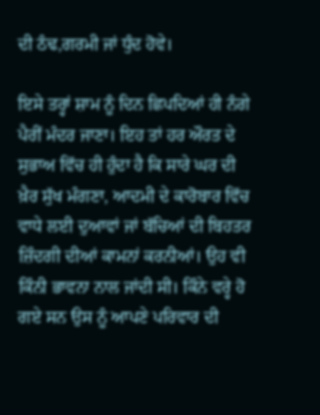ਦੀ ਠੰਢ,ਗਰਮੀ ਜਾਂ ਧੁੰਦ ਹੋਵੇ।

ਇਸੇ ਤਰ੍ਹਾਂ ਸ਼ਾਮ ਨੂੰ ਦਿਨ ਛਿਪਦਿਆਂ ਹੀ ਨੰਗੇ ਪੈਰੀਂ ਮੰਦਰ ਜਾਣਾ। ਇਹ ਤਾਂ ਹਰ ਔਰਤ ਦੇ ਸੁਭਾਅ ਵਿੱਚ ਹੀ ਹੁੰਦਾ ਹੈ ਕਿ ਸਾਰੇ ਘਰ ਦੀ ਖ਼ੈਰ ਸੁੱਖ ਮੰਗਣਾ, ਆਦਮੀ ਦੇ ਕਾਰੋਬਾਰ ਵਿੱਚ ਵਾਧੇ ਲਈ ਦੁਆਵਾਂ ਜਾਂ ਬੱਚਿਆਂ ਦੀ ਬਿਹਤਰ ਜ਼ਿੰਦਗੀ ਦੀਆਂ ਕਾਮਨਾਂ ਕਰਨੀਆਂ। ਉਹ ਵੀ ਕਿੰਨੀ ਭਾਵਨਾ ਨਾਲ ਜਾਂਦੀ ਸੀ। ਕਿੰਨੇ ਵਰ੍ਹੇ ਹੋ ਗਏ ਸਨ ਉਸ ਨੂੰ ਆਪਣੇ ਪਰਿਵਾਰ ਦੀ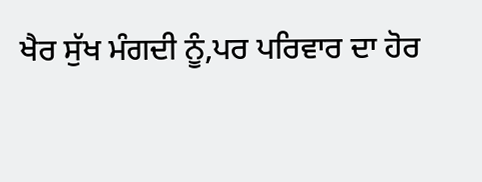ਖੈਰ ਸੁੱਖ ਮੰਗਦੀ ਨੂੰ,ਪਰ ਪਰਿਵਾਰ ਦਾ ਹੋਰ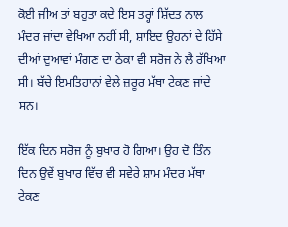ਕੋਈ ਜੀਅ ਤਾਂ ਬਹੁਤਾ ਕਦੇ ਇਸ ਤਰ੍ਹਾਂ ਸ਼ਿੱਦਤ ਨਾਲ ਮੰਦਰ ਜਾਂਦਾ ਵੇਖਿਆ ਨਹੀਂ ਸੀ, ਸ਼ਾਇਦ ਉਹਨਾਂ ਦੇ ਹਿੱਸੇ ਦੀਆਂ ਦੁਆਵਾਂ ਮੰਗਣ ਦਾ ਠੇਕਾ ਵੀ ਸਰੋਜ ਨੇ ਲੈ ਰੱਖਿਆ ਸੀ। ਬੱਚੇ ਇਮਤਿਹਾਨਾਂ ਵੇਲੇ ਜ਼ਰੂਰ ਮੱਥਾ ਟੇਕਣ ਜਾਂਦੇ ਸਨ।

ਇੱਕ ਦਿਨ ਸਰੋਜ ਨੂੰ ਬੁਖਾਰ ਹੋ ਗਿਆ। ਉਹ ਦੋ ਤਿੰਨ ਦਿਨ ਉਵੇਂ ਬੁਖਾਰ ਵਿੱਚ ਵੀ ਸਵੇਰੇ ਸ਼ਾਮ ਮੰਦਰ ਮੱਥਾ ਟੇਕਣ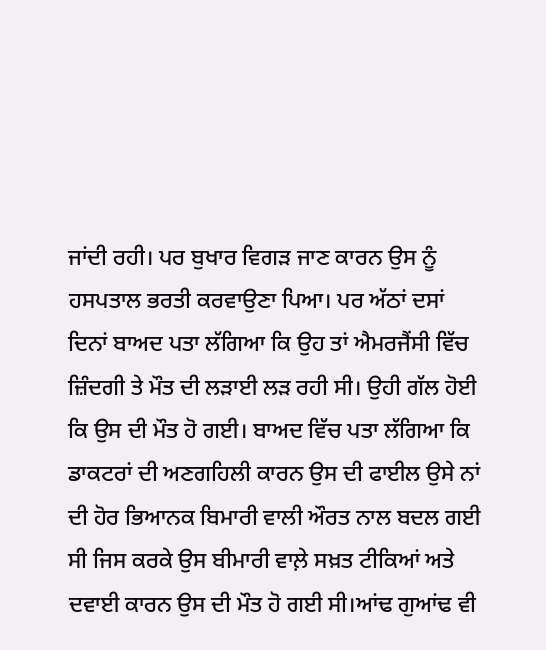ਜਾਂਦੀ ਰਹੀ। ਪਰ ਬੁਖਾਰ ਵਿਗੜ ਜਾਣ ਕਾਰਨ ਉਸ ਨੂੰ ਹਸਪਤਾਲ ਭਰਤੀ ਕਰਵਾਉਣਾ ਪਿਆ। ਪਰ ਅੱਠਾਂ ਦਸਾਂ ਦਿਨਾਂ ਬਾਅਦ ਪਤਾ ਲੱਗਿਆ ਕਿ ਉਹ ਤਾਂ ਐਮਰਜੈਂਸੀ ਵਿੱਚ ਜ਼ਿੰਦਗੀ ਤੇ ਮੌਤ ਦੀ ਲੜਾਈ ਲੜ ਰਹੀ ਸੀ। ਉਹੀ ਗੱਲ ਹੋਈ ਕਿ ਉਸ ਦੀ ਮੌਤ ਹੋ ਗਈ। ਬਾਅਦ ਵਿੱਚ ਪਤਾ ਲੱਗਿਆ ਕਿ ਡਾਕਟਰਾਂ ਦੀ ਅਣਗਹਿਲੀ ਕਾਰਨ ਉਸ ਦੀ ਫਾਈਲ ਉਸੇ ਨਾਂ ਦੀ ਹੋਰ ਭਿਆਨਕ ਬਿਮਾਰੀ ਵਾਲੀ ਔਰਤ ਨਾਲ ਬਦਲ ਗਈ ਸੀ ਜਿਸ ਕਰਕੇ ਉਸ ਬੀਮਾਰੀ ਵਾਲ਼ੇ ਸਖ਼ਤ ਟੀਕਿਆਂ ਅਤੇ ਦਵਾਈ ਕਾਰਨ ਉਸ ਦੀ ਮੌਤ ਹੋ ਗਈ ਸੀ।ਆਂਢ ਗੁਆਂਢ ਵੀ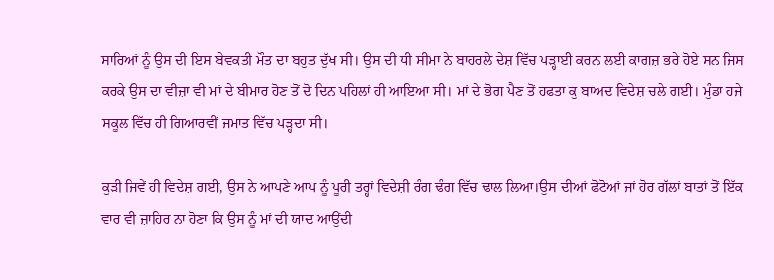ਸਾਰਿਆਂ ਨੂੰ ਉਸ ਦੀ ਇਸ ਬੇਵਕਤੀ ਮੌਤ ਦਾ ਬਹੁਤ ਦੁੱਖ ਸੀ। ਉਸ ਦੀ ਧੀ ਸੀਮਾ ਨੇ ਬਾਹਰਲੇ ਦੇਸ਼ ਵਿੱਚ ਪੜ੍ਹਾਈ ਕਰਨ ਲਈ ਕਾਗਜ਼ ਭਰੇ ਹੋਏ ਸਨ ਜਿਸ ਕਰਕੇ ਉਸ ਦਾ ਵੀਜ਼ਾ ਵੀ ਮਾਂ ਦੇ ਬੀਮਾਰ ਹੋਣ ਤੋਂ ਦੋ ਦਿਨ ਪਹਿਲਾਂ ਹੀ ਆਇਆ ਸੀ। ਮਾਂ ਦੇ ਭੋਗ ਪੈਣ ਤੋਂ ਹਫਤਾ ਕੁ ਬਾਅਦ ਵਿਦੇਸ਼ ਚਲੇ ਗਈ। ਮੁੰਡਾ ਹਜੇ ਸਕੂਲ ਵਿੱਚ ਹੀ ਗਿਆਰਵੀਂ ਜਮਾਤ ਵਿੱਚ ਪੜ੍ਹਦਾ ਸੀ।

ਕੁੜੀ ਜਿਵੇਂ ਹੀ ਵਿਦੇਸ਼ ਗਈ, ਉਸ ਨੇ ਆਪਣੇ ਆਪ ਨੂੰ ਪੂਰੀ ਤਰ੍ਹਾਂ ਵਿਦੇਸ਼ੀ ਰੰਗ ਢੰਗ ਵਿੱਚ ਢਾਲ ਲਿਆ।ਉਸ ਦੀਆਂ ਫੋਟੋਆਂ ਜਾਂ ਹੋਰ ਗੱਲਾਂ ਬਾਤਾਂ ਤੋਂ ਇੱਕ ਵਾਰ ਵੀ ਜ਼ਾਹਿਰ ਨਾ ਹੋਣਾ ਕਿ ਉਸ ਨੂੰ ਮਾਂ ਦੀ ਯਾਦ ਆਉਂਦੀ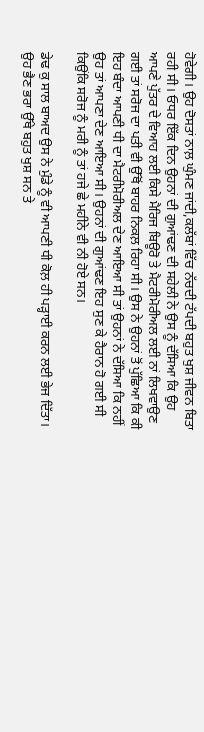ਹੋਵੇਗੀ। ਉਹ ਦੋਸਤਾਂ ਨਾਲ਼ ਘੁੰਮਣ ਜਾਂਦੀ,ਕਲੱਬਾਂ ਵਿੱਚ ਨੱਚਦੀ ਟੱਪਦੀ ਬਹੁਤ ਖੁਸ਼ ਜੀਵਨ ਬਿਤਾ ਰਹੀ ਸੀ। ਓਧਰ ਇੱਕ ਦਿਨ ਉਹਨਾਂ ਦੀ ਗੁਆਂਢਣ ਦੀ ਸਹੇਲੀ ਨੇ ਉਸ ਨੂੰ ਦੱਸਿਆ ਕਿ ਉਹ ਆਪਣੇ ਪੁੱਤਰ ਦੇ ਵਿਆਹ ਲਈ ਕਿਸੇ ਮੈਰਿਜ ਬਿਊਰੋ ਤੇ ਮੈਟਰੀਮੋਰੀਅਲ ਲਈ ਨਾਂ ਲਿਖਵਾਉਣ ਗਈ ਤਾਂ ਸਰੋਜ ਦਾ ਪਤੀ ਵੀ ਉੱਥੋਂ ਬਾਹਰ ਨਿਕਲ਼ ਰਿਹਾ ਸੀ। ਉਸ ਨੇ ਉਹਨਾਂ ਤੋਂ ਪੁੱਛਿਆ ਕਿ ਕੀ ਇਹ ਬੰਦਾ ਆਪਣੀ ਧੀ ਦਾ ਮੈਟਰੀਮੋਰੀਅਲ ਦੇਣ ਆਇਆ ਸੀ ਤਾਂ ਉਹਨਾਂ ਨੇ ਦੱਸਿਆ ਕਿ ਨਹੀਂ ਉਹ ਤਾਂ ਆਪਣਾ ਦੇਣ ਆਇਆ ਸੀ। ਉਹਨਾਂ ਦੀ ਗੁਆਂਢਣ ਇਹ ਸੁਣ ਕੇ ਹੈਰਾਨ ਹੋ ਗਈ ਸੀ ਕਿਉਂਕਿ ਸਰੋਜ ਨੂੰ ਮਰੀ ਨੂੰ ਤਾਂ ਹਜੇ ਛੇ ਮਹੀਨੇ ਵੀ ਨੀ ਹੋਏ ਸਨ।

ਡੇਢ ਕੁ ਸਾਲ ਬਾਅਦ ਉਸ ਨੇ ਮੁੰਡੇ ਨੂੰ ਵੀ ਆਪਣੀ ਧੀ ਕੋਲ਼ ਹੀ ਪੜ੍ਹਾਈ ਕਰਨ ਲਈ ਭੇਜ ਦਿੱਤਾ। ਉਹ ਭੈਣ ਭਰਾ ਉੱਥੇ ਬਹੁਤ ਖੁਸ਼ ਸਨ ਤੇ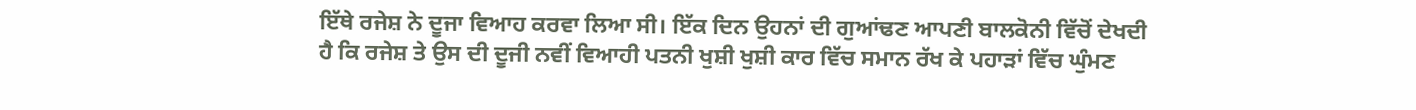ਇੱਥੇ ਰਜੇਸ਼ ਨੇ ਦੂਜਾ ਵਿਆਹ ਕਰਵਾ ਲਿਆ ਸੀ। ਇੱਕ ਦਿਨ ਉਹਨਾਂ ਦੀ ਗੁਆਂਢਣ ਆਪਣੀ ਬਾਲਕੋਨੀ ਵਿੱਚੋਂ ਦੇਖਦੀ ਹੈ ਕਿ ਰਜੇਸ਼ ਤੇ ਉਸ ਦੀ ਦੂਜੀ ਨਵੀਂ ਵਿਆਹੀ ਪਤਨੀ ਖੁਸ਼ੀ ਖੁਸ਼ੀ ਕਾਰ ਵਿੱਚ ਸਮਾਨ ਰੱਖ ਕੇ ਪਹਾੜਾਂ ਵਿੱਚ ਘੁੰਮਣ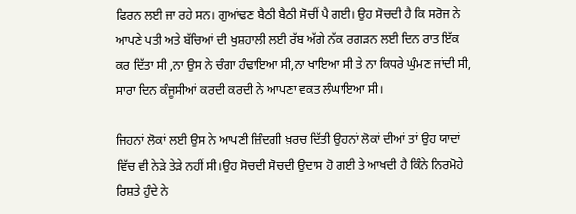ਫਿਰਨ ਲਈ ਜਾ ਰਹੇ ਸਨ। ਗੁਆਂਢਣ ਬੈਠੀ ਬੈਠੀ ਸੋਚੀਂ ਪੈ ਗਈ। ਉਹ ਸੋਚਦੀ ਹੈ ਕਿ ਸਰੋਜ ਨੇ ਆਪਣੇ ਪਤੀ ਅਤੇ ਬੱਚਿਆਂ ਦੀ ਖੁਸ਼ਹਾਲੀ ਲਈ ਰੱਬ ਅੱਗੇ ਨੱਕ ਰਗੜਨ ਲਈ ਦਿਨ ਰਾਤ ਇੱਕ ਕਰ ਦਿੱਤਾ ਸੀ ,ਨਾ ਉਸ ਨੇ ਚੰਗਾ ਹੰਢਾਇਆ ਸੀ,ਨਾ ਖਾਇਆ ਸੀ ਤੇ ਨਾ ਕਿਧਰੇ ਘੁੰਮਣ ਜਾਂਦੀ ਸੀ, ਸਾਰਾ ਦਿਨ ਕੰਜੂਸੀਆਂ ਕਰਦੀ ਕਰਦੀ ਨੇ ਆਪਣਾ ਵਕਤ ਲੰਘਾਇਆ ਸੀ।

ਜਿਹਨਾਂ ਲੋਕਾਂ ਲਈ ਉਸ ਨੇ ਆਪਣੀ ਜ਼ਿੰਦਗੀ ਖ਼ਰਚ ਦਿੱਤੀ ਉਹਨਾਂ ਲੋਕਾਂ ਦੀਆਂ ਤਾਂ ਉਹ ਯਾਦਾਂ ਵਿੱਚ ਵੀ ਨੇੜੇ ਤੇੜੇ ਨਹੀਂ ਸੀ।ਉਹ ਸੋਚਦੀ ਸੋਚਦੀ ਉਦਾਸ ਹੋ ਗਈ ਤੇ ਆਖਦੀ ਹੈ ਕਿੰਨੇ ਨਿਰਮੋਹੇ ਰਿਸ਼ਤੇ ਹੁੰਦੇ ਨੇ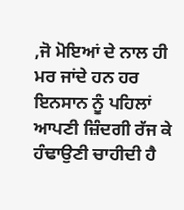,ਜੋ ਮੋਇਆਂ ਦੇ ਨਾਲ ਹੀ ਮਰ ਜਾਂਦੇ ਹਨ ਹਰ ਇਨਸਾਨ ਨੂੰ ਪਹਿਲਾਂ ਆਪਣੀ ਜ਼ਿੰਦਗੀ ਰੱਜ ਕੇ ਹੰਢਾਉਣੀ ਚਾਹੀਦੀ ਹੈ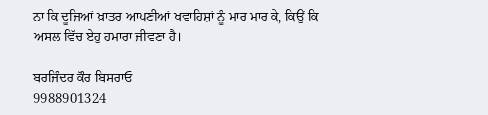ਨਾ ਕਿ ਦੂਜਿਆਂ ਖ਼ਾਤਰ ਆਪਣੀਆਂ ਖਵਾਹਿਸ਼ਾਂ ਨੂੰ ਮਾਰ ਮਾਰ ਕੇ, ਕਿਉਂ ਕਿ ਅਸਲ ਵਿੱਚ ਏਹੁ ਹਮਾਰਾ ਜੀਵਣਾ ਹੈ।

ਬਰਜਿੰਦਰ ਕੌਰ ਬਿਸਰਾਓ
9988901324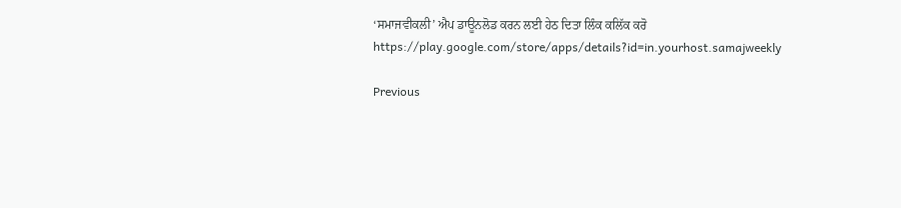‘ਸਮਾਜਵੀਕਲੀ’ ਐਪ ਡਾਊਨਲੋਡ ਕਰਨ ਲਈ ਹੇਠ ਦਿਤਾ ਲਿੰਕ ਕਲਿੱਕ ਕਰੋ
https://play.google.com/store/apps/details?id=in.yourhost.samajweekly

Previous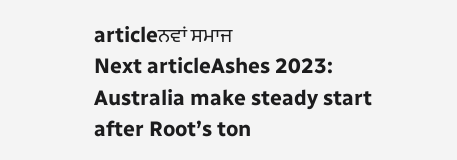articleਨਵਾਂ ਸਮਾਜ
Next articleAshes 2023: Australia make steady start after Root’s ton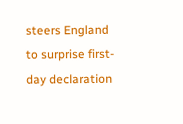steers England to surprise first-day declaration